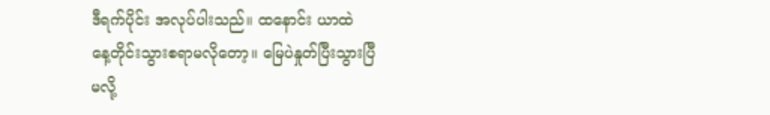ဒီရက်ပိုင်း အလုပ်ပါးသည်။ ထနောင်း ယာထဲ
နေ့တိုင်းသွားစရာမလိုတော့။ မြေပဲနှုတ်ပြီးသွားပြီ
မလို့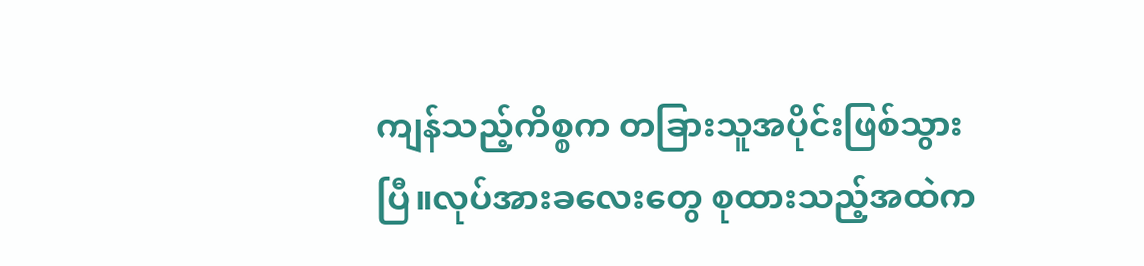ကျန်သည့်ကိစ္စက တခြားသူအပိုင်းဖြစ်သွား
ပြီ။လုပ်အားခလေးတွေ စုထားသည့်အထဲက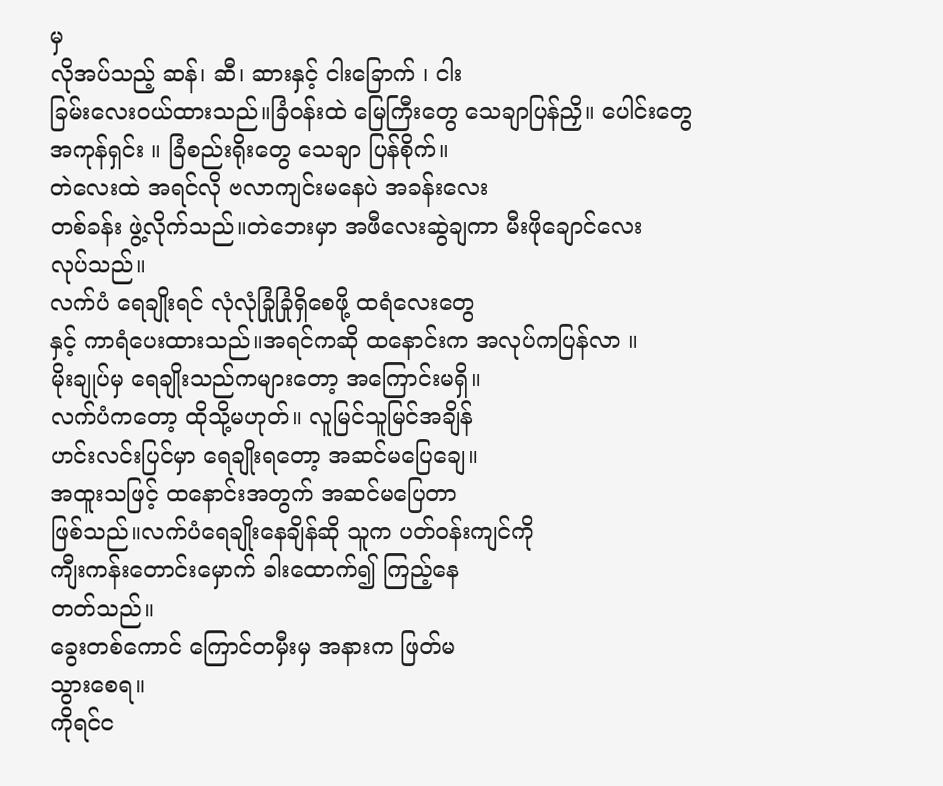မှ
လိုအပ်သည့် ဆန်၊ ဆီ၊ ဆားနှင့် ငါးခြောက် ၊ ငါး
ခြမ်းလေးဝယ်ထားသည်။ခြံဝန်းထဲ မြေကြီးတွေ သေချာပြန်ညှိ။ ပေါင်းတွေ
အကုန်ရှင်း ။ ခြံစည်းရိုးတွေ သေချာ ပြန်စိုက်။
တဲလေးထဲ အရင်လို ဗလာကျင်းမနေပဲ အခန်းလေး
တစ်ခန်း ဖွဲ့လိုက်သည်။တဲဘေးမှာ အဖီလေးဆွဲချကာ မီးဖိုချောင်လေး
လုပ်သည်။
လက်ပံ ရေချိုးရင် လုံလုံခြုံခြုံရှိစေဖို့ ထရံလေးတွေ
နှင့် ကာရံပေးထားသည်။အရင်ကဆို ထနောင်းက အလုပ်ကပြန်လာ ။
မိုးချုပ်မှ ရေချိုးသည်ကများတော့ အကြောင်းမရှိ။
လက်ပံကတော့ ထိုသို့မဟုတ်။ လူမြင်သူမြင်အချိန်
ဟင်းလင်းပြင်မှာ ရေချိုးရတော့ အဆင်မပြေချေ။
အထူးသဖြင့် ထနောင်းအတွက် အဆင်မပြေတာ
ဖြစ်သည်။လက်ပံရေချိုးနေချိန်ဆို သူက ပတ်ဝန်းကျင်ကို
ကျီးကန်းတောင်းမှောက် ခါးထောက်၍ ကြည့်နေ
တတ်သည်။
ခွေးတစ်ကောင် ကြောင်တမှီးမှ အနားက ဖြတ်မ
သွားစေရ။
ကိုရင်င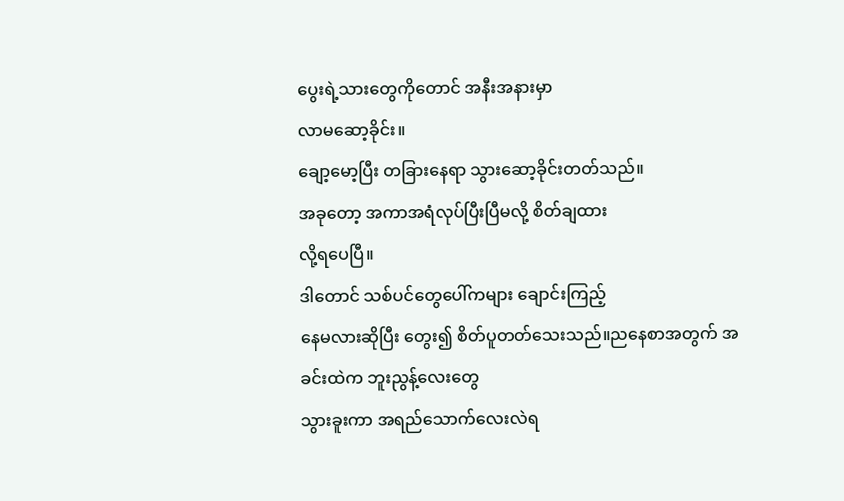ပွေးရဲ့သားတွေကိုတောင် အနီးအနားမှာ
လာမဆော့ခိုင်း။
ချော့မော့ပြီး တခြားနေရာ သွားဆော့ခိုင်းတတ်သည်။
အခုတော့ အကာအရံလုပ်ပြီးပြီမလို့ စိတ်ချထား
လို့ရပေပြီ။
ဒါတောင် သစ်ပင်တွေပေါ်ကများ ချောင်းကြည့်
နေမလားဆိုပြီး တွေး၍ စိတ်ပူတတ်သေးသည်။ညနေစာအတွက် အခင်းထဲက ဘူးညွန့်လေးတွေ
သွားခူးကာ အရည်သောက်လေးလဲရ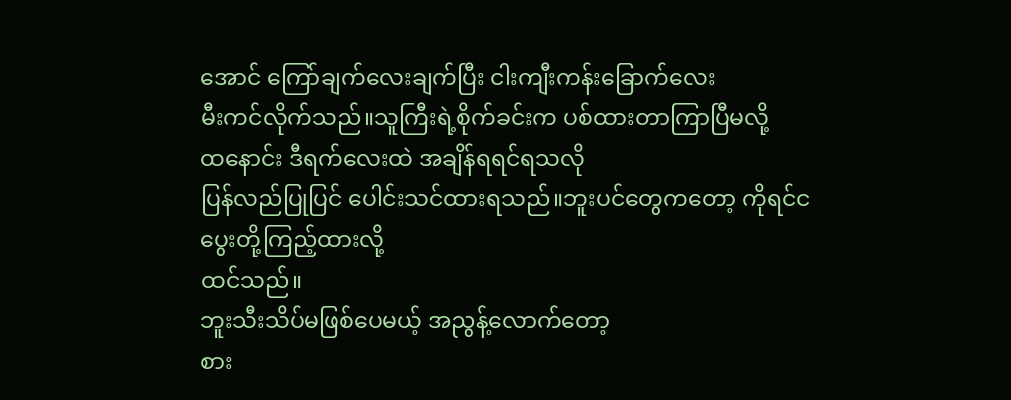အောင် ကြော်ချက်လေးချက်ပြီး ငါးကျီးကန်းခြောက်လေး
မီးကင်လိုက်သည်။သူကြီးရဲ့စိုက်ခင်းက ပစ်ထားတာကြာပြီမလို့
ထနောင်း ဒီရက်လေးထဲ အချိန်ရရင်ရသလို
ပြန်လည်ပြုပြင် ပေါင်းသင်ထားရသည်။ဘူးပင်တွေကတော့ ကိုရင်ငပွေးတို့ကြည့်ထားလို့
ထင်သည်။
ဘူးသီးသိပ်မဖြစ်ပေမယ့် အညွန့်လောက်တော့
စား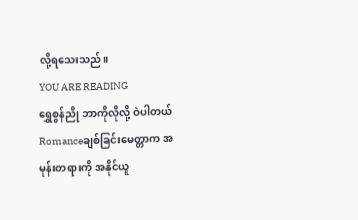လို့ရသေးသည်။
YOU ARE READING
ရွှေစွန်ညို ဘာကိုလိုလို့ ဝဲပါတယ်
Romanceချစ်ခြင်းမေတ္တာက အမုန်းတရားကို အနိုင်ယူ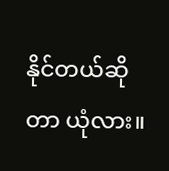နိုင်တယ်ဆိုတာ ယုံလား။